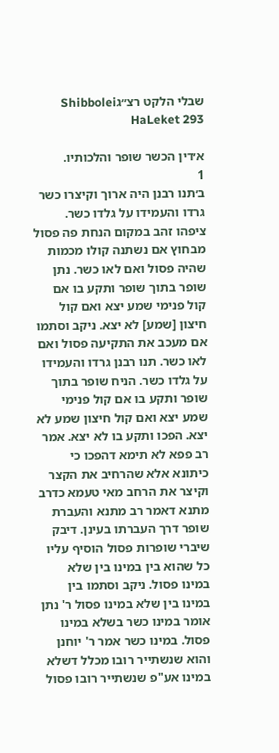שבלי הלקט רצ״גShibbolei HaLeket 293

א׳דין הכשר שופר והלכותיו.
1
ב׳תנו רבנן היה ארוך וקיצרו כשר גרדו והעמידו על גלדו כשר. ציפהו זהב במקום הנחת פה פסול מבחוץ אם נשתנה קולו מכמות שהיה פסול ואם לאו כשר. נתן שופר בתוך שופר ותקע בו אם קול פנימי שמע יצא ואם קול חיצון [שמע] לא יצא. ניקב וסתמו אם מעכב את התקיעה פסול ואם לאו כשר. תנו רבנן גרדו והעמידו על גלדו כשר. הניח שופר בתוך שופר ותקע בו אם קול פנימי שמע יצא ואם קול חיצון שמע לא יצא. הפכו ותקע בו לא יצא. אמר רב פפא לא תימא דהפכו כי כיתונא אלא שהרחיב את הקצר וקיצר את הרחב מאי טעמא כדרב מתנא דאמר רב מתנא והעברת שופר דרך העברתו בעינן. דיבק שיברי שופרות פסול הוסיף עליו כל שהוא בין במינו בין שלא במינו פסול. ניקב וסתמו בין במינו בין שלא במינו פסול ר' נתן אומר במינו כשר בשלא במינו פסול. במינו כשר אמר ר' יוחנן והוא שנשתייר רובו מכלל דשלא במינו אע"פ שנשתייר רובו פסול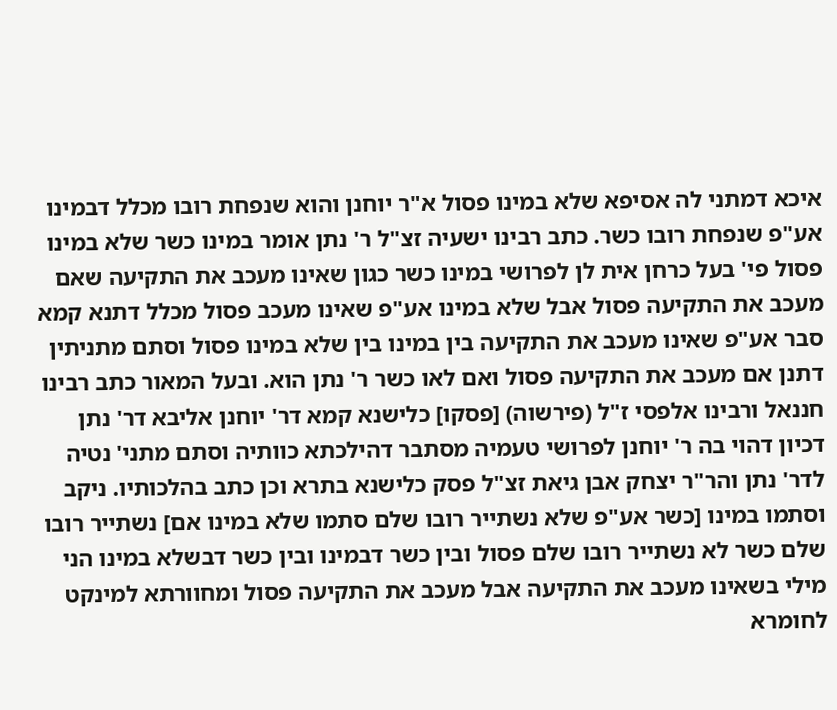איכא דמתני לה אסיפא שלא במינו פסול א"ר יוחנן והוא שנפחת רובו מכלל דבמינו אע"פ שנפחת רובו כשר. כתב רבינו ישעיה זצ"ל ר' נתן אומר במינו כשר שלא במינו פסול פי' בעל כרחן אית לן לפרושי במינו כשר כגון שאינו מעכב את התקיעה שאם מעכב את התקיעה פסול אבל שלא במינו אע"פ שאינו מעכב פסול מכלל דתנא קמא סבר אע"פ שאינו מעכב את התקיעה בין במינו בין שלא במינו פסול וסתם מתניתין דתנן אם מעכב את התקיעה פסול ואם לאו כשר ר' נתן הוא. ובעל המאור כתב רבינו חננאל ורבינו אלפסי ז"ל (פירשוה) [פסקו] כלישנא קמא דר' יוחנן אליבא דר' נתן דכיון דהוי בה ר' יוחנן לפרושי טעמיה מסתבר דהילכתא כוותיה וסתם מתני' נטיה לדר' נתן והר"ר יצחק אבן גיאת זצ"ל פסק כלישנא בתרא וכן כתב בהלכותיו. ניקב וסתמו במינו [כשר אע"פ שלא נשתייר רובו שלם סתמו שלא במינו אם] נשתייר רובו שלם כשר לא נשתייר רובו שלם פסול ובין כשר דבמינו ובין כשר דבשלא במינו הני מילי בשאינו מעכב את התקיעה אבל מעכב את התקיעה פסול ומחוורתא למינקט לחומרא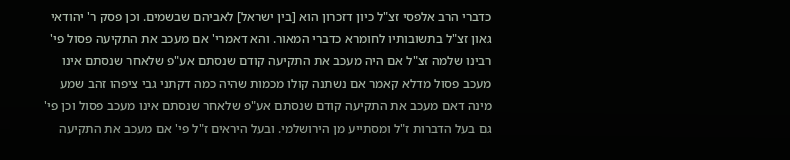כדברי הרב אלפסי זצ"ל כיון דזכרון הוא [בין ישראל] לאביהם שבשמים. וכן פסק ר' יהודאי גאון זצ"ל בתשובותיו לחומרא כדברי המאור. והא דאמרי' אם מעכב את התקיעה פסול פי' רבינו שלמה זצ"ל אם היה מעכב את התקיעה קודם שנסתם אע"פ שלאחר שנסתם אינו מעכב פסול מדלא קאמר אם נשתנה קולו מכמות שהיה כמה דקתני גבי ציפהו זהב שמע מינה דאם מעכב את התקיעה קודם שנסתם אע"פ שלאחר שנסתם אינו מעכב פסול וכן פי' גם בעל הדברות ז"ל ומסתייע מן הירושלמי. ובעל היראים ז"ל פי' אם מעכב את התקיעה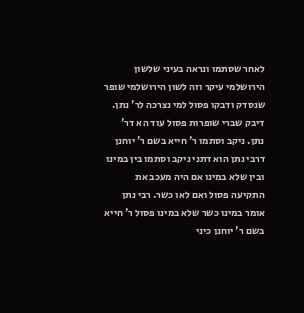לאחר שסתמו ונראה בעיני שלשון הירושלמי עיקר וזה לשון הירושלמי שופר שנסדק ודבקו פסול למי נצרכה לר' נתן. דיבק שברי שופרות פסול עוד הא דר' נתן. ניקב וסתמו ר' חייא בשם ר' יוחנן דרבי נתן הוא דתני ניקב וסתמו בין במינו ובין שלא במינו אם היה מעכב את התקיעה פסול ואם לאו כשר. רבי נתן אומר במינו כשר שלא במינו פסול ר' חייא בשם ר' יוחנן כיני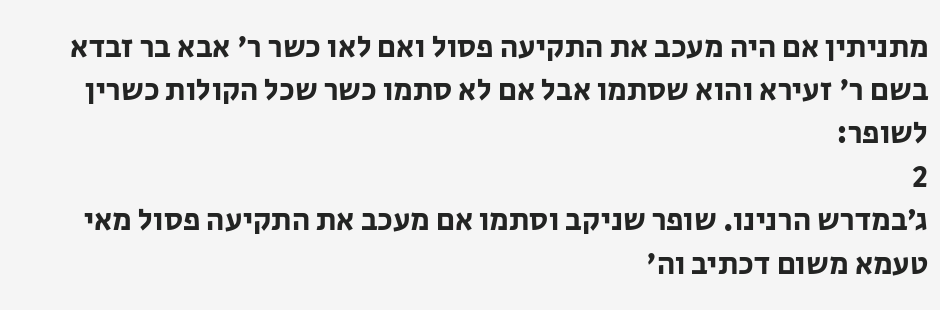מתניתין אם היה מעכב את התקיעה פסול ואם לאו כשר ר' אבא בר זבדא בשם ר' זעירא והוא שסתמו אבל אם לא סתמו כשר שכל הקולות כשרין לשופר:
2
ג׳במדרש הרנינו. שופר שניקב וסתמו אם מעכב את התקיעה פסול מאי טעמא משום דכתיב וה'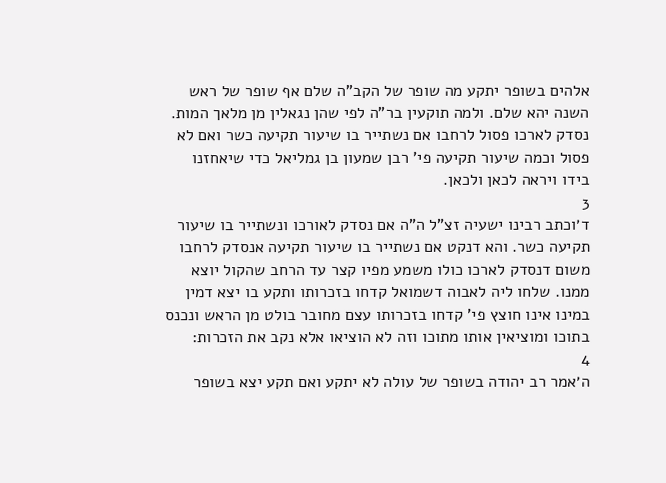אלהים בשופר יתקע מה שופר של הקב"ה שלם אף שופר של ראש השנה יהא שלם. ולמה תוקעין בר"ה לפי שהן נגאלין מן מלאך המות. נסדק לארכו פסול לרחבו אם נשתייר בו שיעור תקיעה כשר ואם לא פסול וכמה שיעור תקיעה פי' רבן שמעון בן גמליאל כדי שיאחזנו בידו ויראה לכאן ולכאן.
3
ד׳וכתב רבינו ישעיה זצ"ל ה"ה אם נסדק לאורכו ונשתייר בו שיעור תקיעה כשר. והא דנקט אם נשתייר בו שיעור תקיעה אנסדק לרחבו משום דנסדק לארכו כולו משמע מפיו קצר עד הרחב שהקול יוצא ממנו. שלחו ליה לאבוה דשמואל קדחו בזכרותו ותקע בו יצא דמין במינו אינו חוצץ פי' קדחו בזכרותו עצם מחובר בולט מן הראש ונכנס בתוכו ומוציאין אותו מתוכו וזה לא הוציאו אלא נקב את הזכרות:
4
ה׳אמר רב יהודה בשופר של עולה לא יתקע ואם תקע יצא בשופר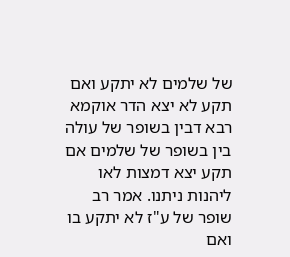של שלמים לא יתקע ואם תקע לא יצא הדר אוקמא רבא דבין בשופר של עולה בין בשופר של שלמים אם תקע יצא דמצות לאו ליהנות ניתנו. אמר רב שופר של ע"ז לא יתקע בו ואם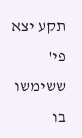תקע יצא פי' ששימשו בו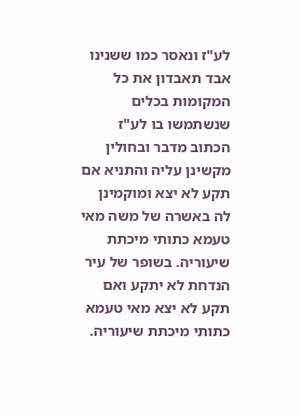לע"ז ונאסר כמו ששנינו אבד תאבדון את כל המקומות בכלים שנשתמשו בו לע"ז הכתוב מדבר ובחולין מקשינן עליה והתניא אם תקע לא יצא ומוקמינן לה באשרה של משה מאי טעמא כתותי מיכתת שיעוריה. בשופר של עיר הנדחת לא יתקע ואם תקע לא יצא מאי טעמא כתותי מיכתת שיעוריה.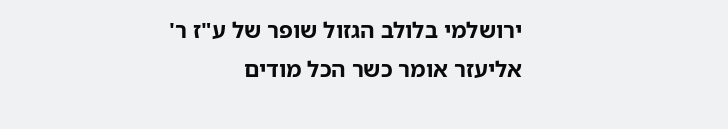ירושלמי בלולב הגזול שופר של ע"ז ר' אליעזר אומר כשר הכל מודים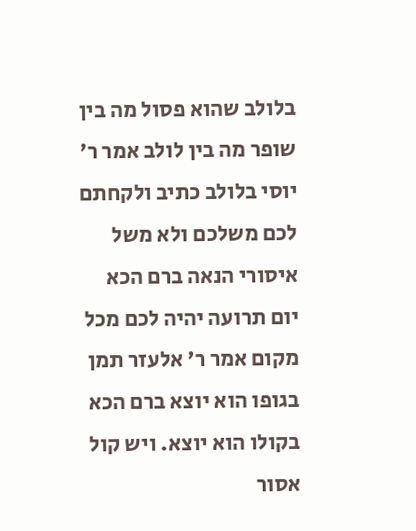בלולב שהוא פסול מה בין שופר מה בין לולב אמר ר' יוסי בלולב כתיב ולקחתם לכם משלכם ולא משל איסורי הנאה ברם הכא יום תרועה יהיה לכם מכל מקום אמר ר' אלעזר תמן בגופו הוא יוצא ברם הכא בקולו הוא יוצא. ויש קול אסור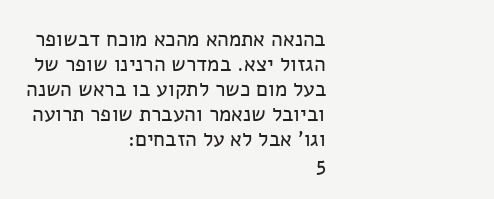בהנאה אתמהא מהכא מוכח דבשופר הגזול יצא. במדרש הרנינו שופר של בעל מום כשר לתקוע בו בראש השנה וביובל שנאמר והעברת שופר תרועה וגו' אבל לא על הזבחים:
5